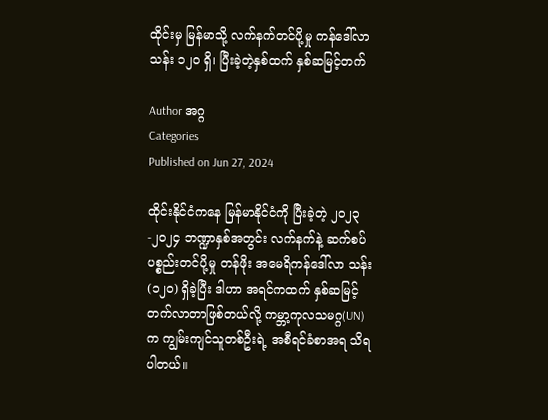ထိုင်းမှ မြန်မာသို့ လက်နက်တင်ပို့မှု ကန်ဒေါ်လာ သန်း ၁၂၀ ရှိ၊ ပြီးခဲ့တဲ့နှစ်ထက် နှစ်ဆမြင့်တက်

Author အဂ္ဂ
Categories
Published on Jun 27, 2024

ထိုင်းနိုင်ငံကနေ မြန်မာနိုင်ငံကို ပြီးခဲ့တဲ့ ၂၀၂၃-၂၀၂၄ ဘဏ္ဍာနှစ်အတွင်း လက်နက်နဲ့ ဆက်စပ်ပစ္စည်းတင်ပို့မှု တန်ဖိုး အမေရိကန်ဒေါ်လာ သန်း (၁၂၀) ရှိခဲ့ပြီး ဒါဟာ အရင်ကထက် နှစ်ဆမြင့်တက်လာတာဖြစ်တယ်လို့ ကမ္ဘာ့ကုလသမဂ္ဂ(UN)က ကျွမ်းကျင်သူတစ်ဦးရဲ့ အစီရင်ခံစာအရ သိရပါတယ်။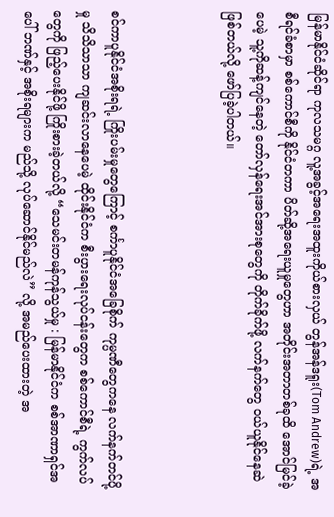မြန်မာနိုင်ငံဆိုင်ရာ ကုလသမဂ္ဂ လူ့အခွင့်အရေးအထူးကိုယ်စားလှယ် တွန်အန်ဒရူး(Tom Andrew)ရဲ့ အစီရင်ခံစာမှာ စစ်ကောင်စီကို နိုင်ငံတကာ ပိတ်ဆို့အရေးယူမှုတွေဟာ အတိုင်းအတာတစ်ခုထိ အောင်မြင်ခဲ့ပေမဲ့ သူ့ကိုဆန့်ကျင်နေတဲ့ တော်လှန်ရေးအင်အားစုတွေကို တိုက်ခိုက်ဖို့ လက်နက်တွေ ဝယ်ယူနိုင်နေဆဲဖြစ်တယ်လို့ ဖော်ပြခဲ့ပါတယ်။



စင်ကာပူနိုင်ငံအစိုးရရဲ့ ကြိုးပမ်းမှုတွေကြောင့် စင်္ကာပူနိုင်ငံအခြေစိုက် ကုမ္ပဏီတွေကနေ လက်နက်တင်ပို့မှု သိသိသာသာ ကျဆင်းလာနေပေမဲ့ ထိုင်းနိုင်ငံက စီးပွားရေးလုပ်ငန်းတွေက စစ်ကောင်စီရဲ့ ကွက်လပ်တွေကို ဖြည့်ပေးနိုင်ဖို့ ကြိုးစားခဲ့တယ်လို့ “သေမင်းတမန်ကုန်သွယ်မှု : မြန်မာနိုင်ငံက စစ်အာဏာရှင်အပေါ် ဘဏ်နှင့် အစိုးရများက မည်သို့ လုပ်ဆောင်နိုင်မည်လဲ” လို့ အမည်ပေးထားတဲ့ အ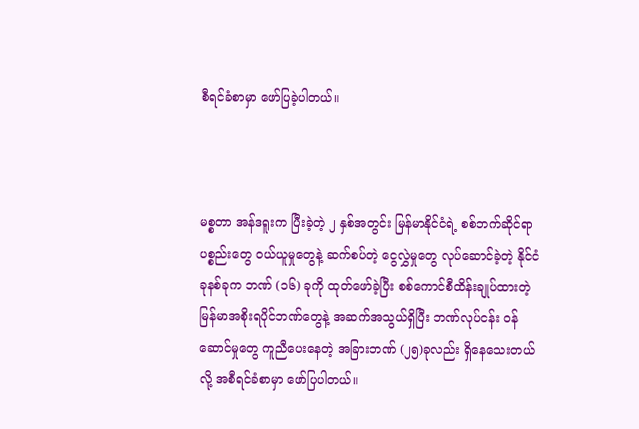စီရင်ခံစာမှာ ဖော်ပြခဲ့ပါတယ်။



မစ္စတာ အန်ဒရူးက ပြီးခဲ့တဲ့ ၂ နှစ်အတွင်း မြန်မာနိုင်ငံရဲ့ စစ်ဘက်ဆိုင်ရာပစ္စည်းတွေ ဝယ်ယူမှုတွေနဲ့ ဆက်စပ်တဲ့ ငွေလွှဲမှုတွေ လုပ်ဆောင်ခဲ့တဲ့ နိုင်ငံ ခုနစ်ခုက ဘဏ် (၁၆) ခုကို ထုတ်ဖော်ခဲ့ပြီး စစ်ကောင်စီထိန်းချုပ်ထားတဲ့ မြန်မာအစိုးရပိုင်ဘဏ်တွေနဲ့ အဆက်အသွယ်ရှိပြီး ဘဏ်လုပ်ငန်း ဝန်ဆောင်မှုတွေ ကူညီပေးနေတဲ့ အခြားဘဏ် (၂၅)ခုလည်း ရှိနေသေးတယ်လို့ အစီရင်ခံစာမှာ ဖော်ပြပါတယ်။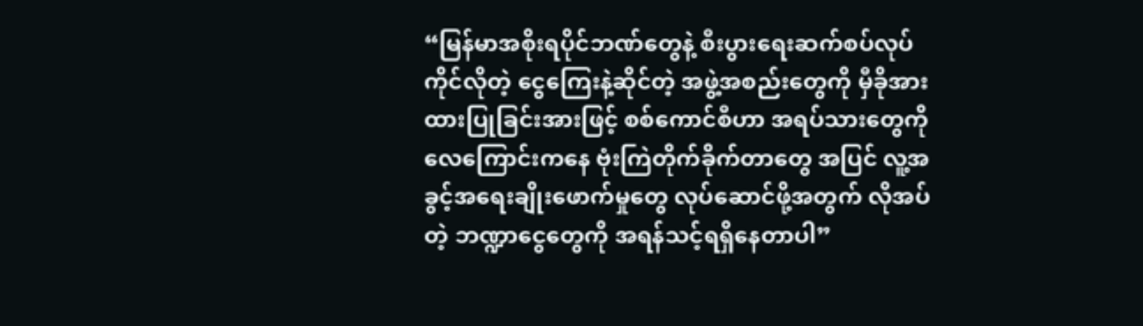“မြန်မာအစိုးရပိုင်ဘဏ်တွေနဲ့ စီးပွားရေးဆက်စပ်လုပ်ကိုင်လိုတဲ့ ငွေကြေးနဲ့ဆိုင်တဲ့ အဖွဲ့အစည်းတွေကို မှီခိုအားထားပြုခြင်းအားဖြင့် စစ်ကောင်စီဟာ အရပ်သားတွေကို လေကြောင်းကနေ ဗုံးကြဲတိုက်ခိုက်တာတွေ အပြင် လူ့အခွင့်အရေးချိုးဖောက်မှုတွေ လုပ်ဆောင်ဖို့အတွက် လိုအပ်တဲ့ ဘဏ္ဍာငွေတွေကို အရန်သင့်ရရှိနေတာပါ”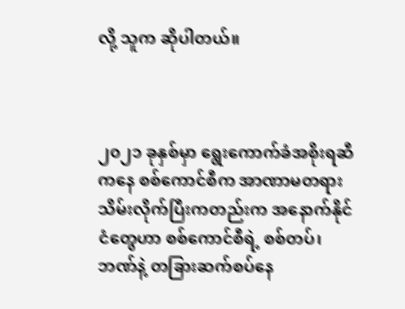လို့ သူက ဆိုပါတယ်။



၂၀၂၁ ခုနှစ်မှာ ရွေးကောက်ခံအစိုးရဆီကနေ စစ်ကောင်စီက အာဏာမတရားသိမ်းလိုက်ပြီးကတည်းက အနောက်နိုင်ငံတွေဟာ စစ်ကောင်စီရဲ့ စစ်တပ်၊ ဘဏ်နဲ့ တခြားဆက်စပ်နေ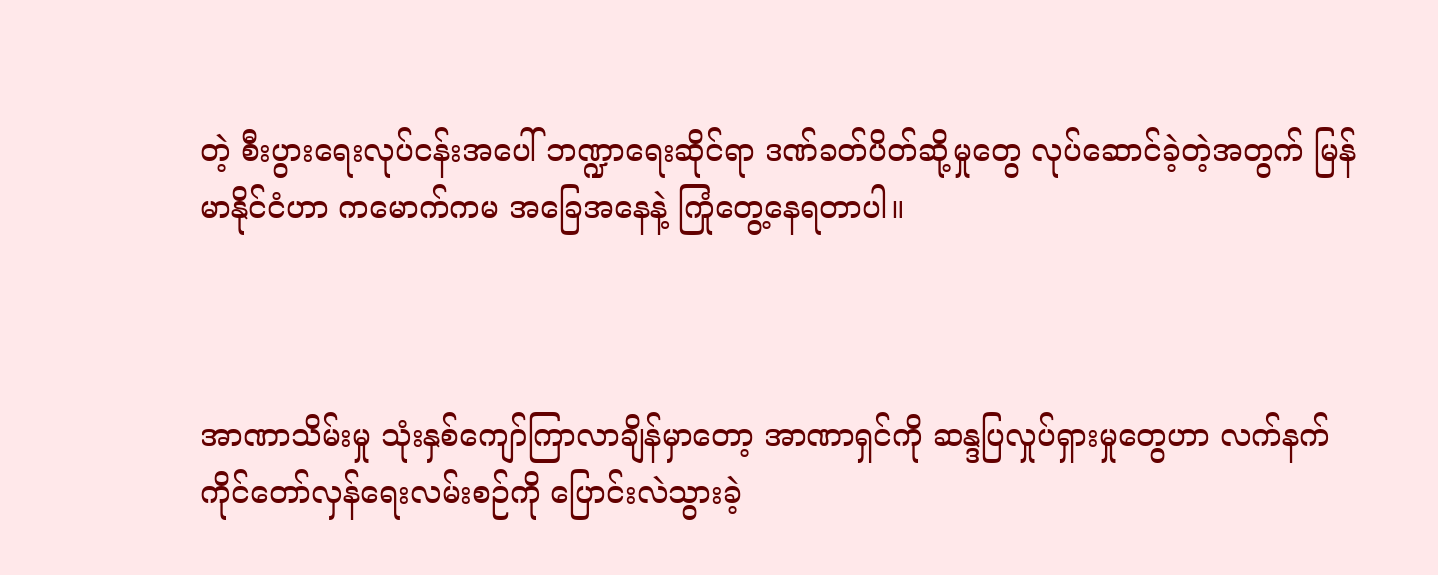တဲ့ စီးပွားရေးလုပ်ငန်းအပေါ် ဘဏ္ဍာရေးဆိုင်ရာ ဒဏ်ခတ်ပိတ်ဆို့မှုတွေ လုပ်ဆောင်ခဲ့တဲ့အတွက် မြန်မာနိုင်ငံဟာ ကမောက်ကမ အခြေအနေနဲ့ ကြုံတွေ့နေရတာပါ။



အာဏာသိမ်းမှု သုံးနှစ်ကျော်ကြာလာချိန်မှာတော့ အာဏာရှင်ကို ဆန္ဒပြလှုပ်ရှားမှုတွေဟာ လက်နက်ကိုင်တော်လှန်ရေးလမ်းစဉ်ကို ပြောင်းလဲသွားခဲ့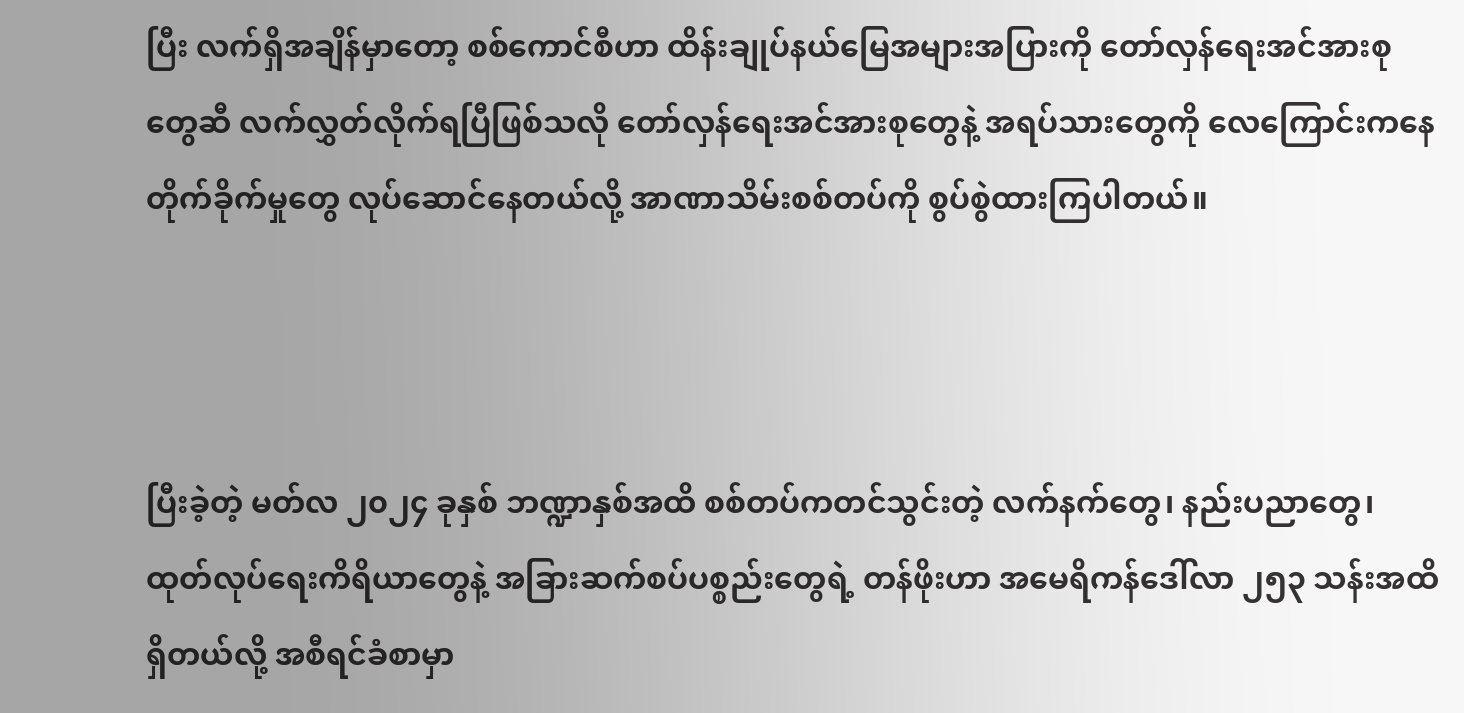ပြီး လက်ရှိအချိန်မှာတော့ စစ်ကောင်စီဟာ ထိန်းချုပ်နယ်မြေအများအပြားကို တော်လှန်ရေးအင်အားစုတွေဆီ လက်လွှတ်လိုက်ရပြီဖြစ်သလို တော်လှန်ရေးအင်အားစုတွေနဲ့ အရပ်သားတွေကို လေကြောင်းကနေ တိုက်ခိုက်မှုတွေ လုပ်ဆောင်နေတယ်လို့ အာဏာသိမ်းစစ်တပ်ကို စွပ်စွဲထားကြပါတယ်။



ပြီးခဲ့တဲ့ မတ်လ ၂၀၂၄ ခုနှစ် ဘဏ္ဍာနှစ်အထိ စစ်တပ်ကတင်သွင်းတဲ့ လက်နက်တွေ၊ နည်းပညာတွေ၊ ထုတ်လုပ်ရေးကိရိယာတွေနဲ့ အခြားဆက်စပ်ပစ္စည်းတွေရဲ့ တန်ဖိုးဟာ အမေရိကန်ဒေါ်လာ ၂၅၃ သန်းအထိ ရှိတယ်လို့ အစီရင်ခံစာမှာ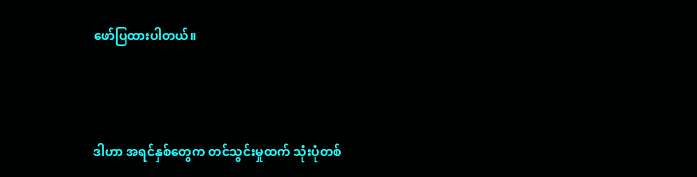ဖော်ပြထားပါတယ်။



ဒါဟာ အရင်နှစ်တွေက တင်သွင်းမှုထက် သုံးပုံတစ်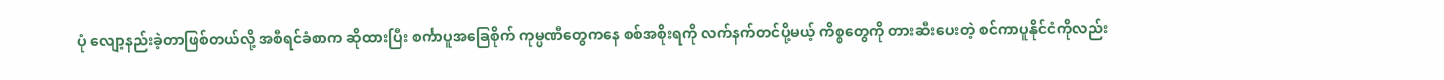ပုံ လျော့နည်းခဲ့တာဖြစ်တယ်လို့ အစီရင်ခံစာက ဆိုထားပြီး စင်္ကာပူအခြေစိုက် ကုမ္ပဏီတွေကနေ စစ်အစိုးရကို လက်နက်တင်ပို့မယ့် ကိစ္စတွေကို တားဆီးပေးတဲ့ စင်ကာပူနိုင်ငံကိုလည်း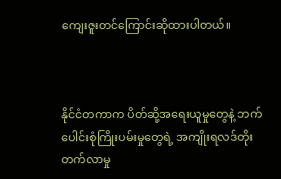ကျေးဇူးတင်ကြောင်းဆိုထားပါတယ်။



နိုင်ငံတကာက ပိတ်ဆို့အရေးယူမှုတွေနဲ့ ဘက်ပေါင်းစုံကြိုးပမ်းမှုတွေရဲ့ အကျိုးရလဒ်တိုးတက်လာမှု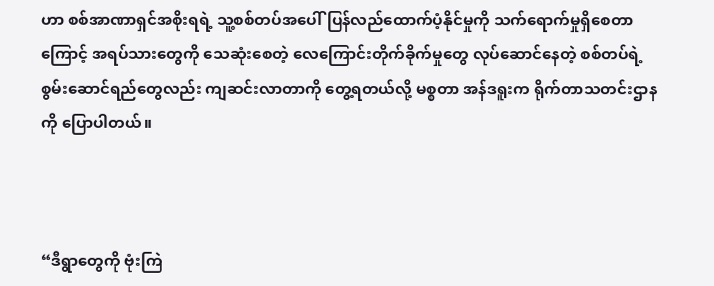ဟာ စစ်အာဏာရှင်အစိုးရရဲ့ သူ့စစ်တပ်အပေါ်ပြန်လည်ထောက်ပံ့နိုင်မှုကို သက်ရောက်မှုရှိစေတာကြောင့် အရပ်သားတွေကို သေဆုံးစေတဲ့‌ လေကြောင်းတိုက်ခိုက်မှုတွေ လုပ်ဆောင်နေတဲ့ စစ်တပ်ရဲ့ စွမ်းဆောင်ရည်တွေလည်း ကျဆင်းလာတာကို တွေ့ရတယ်လို့ မစ္စတာ အန်ဒရူးက ရိုက်တာသတင်းဌာနကို ပြောပါတယ်။



“ဒီရွာတွေကို ဗုံးကြဲ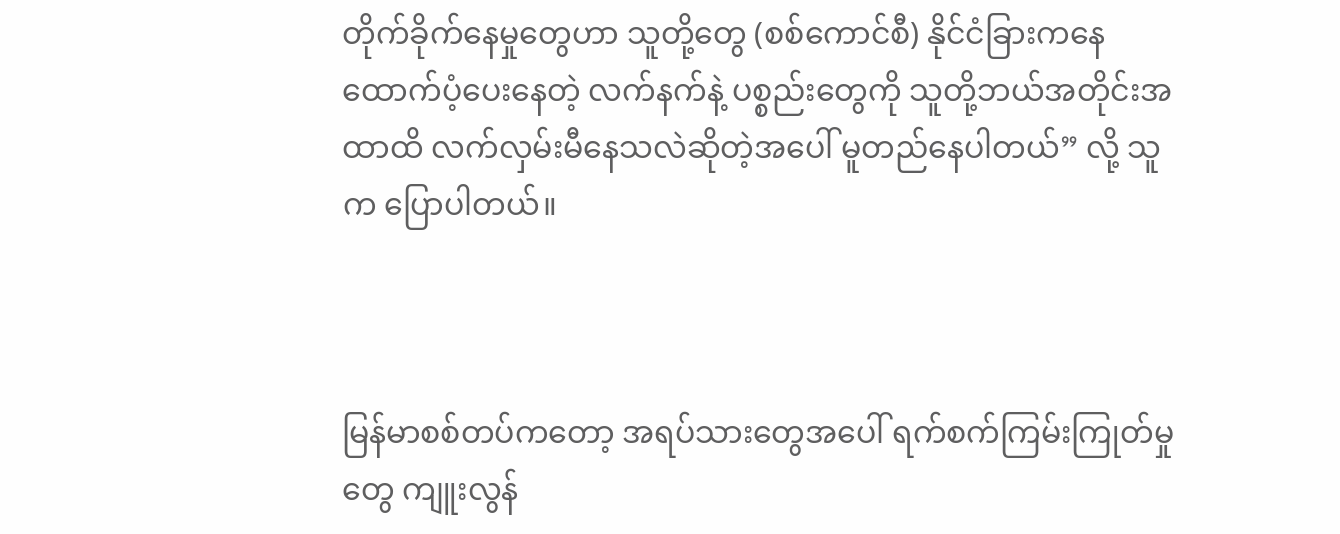တိုက်ခိုက်နေမှုတွေဟာ သူတို့တွေ (စစ်ကောင်စီ) နိုင်ငံခြားကနေ ထောက်ပံ့ပေးနေတဲ့ လက်နက်နဲ့ ပစ္စည်းတွေကို သူတို့ဘယ်အတိုင်းအထာထိ လက်လှမ်းမီနေသလဲဆိုတဲ့အပေါ် မူတည်နေပါတယ်” လို့ သူက ပြောပါတယ်။



မြန်မာစစ်တပ်ကတော့ အရပ်သားတွေအပေါ် ရက်စက်ကြမ်းကြုတ်မှုတွေ ကျူးလွန်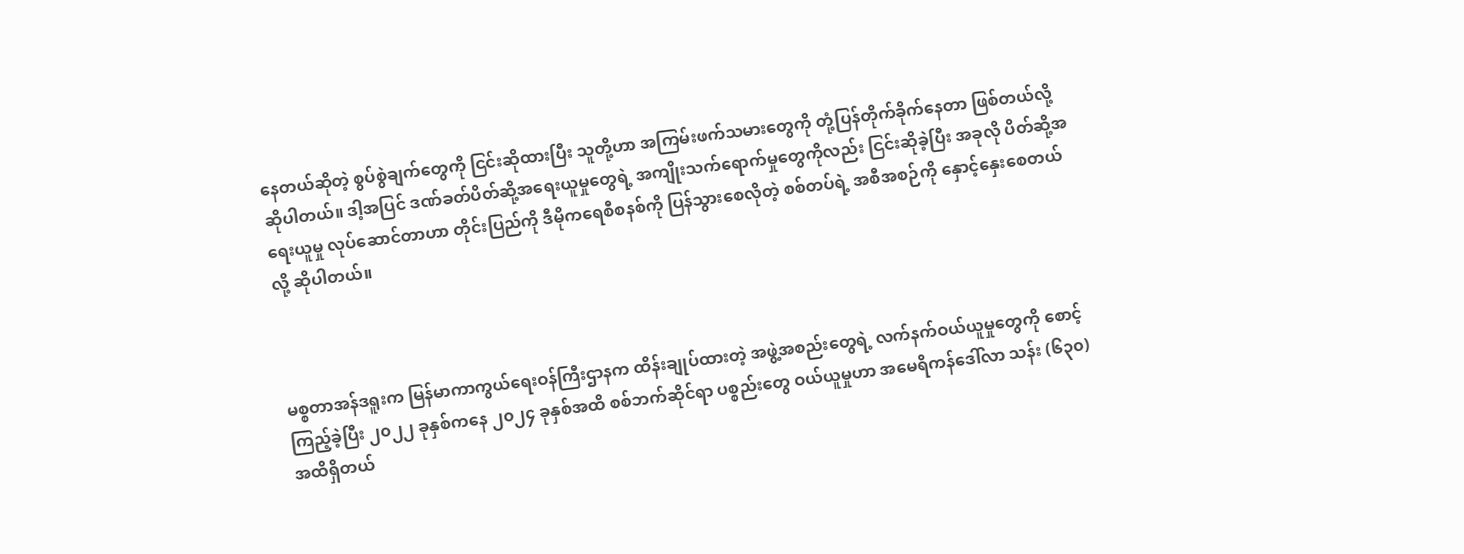နေတယ်ဆိုတဲ့ စွပ်စွဲချက်တွေကို ငြင်းဆိုထားပြီး သူတို့ဟာ အကြမ်းဖက်သမားတွေကို တုံ့ပြန်တိုက်ခိုက်နေတာ ဖြစ်တယ်လို့ ဆိုပါတယ်။ ဒါ့အပြင် ဒဏ်ခတ်ပိတ်ဆို့အရေးယူမှုတွေရဲ့ အကျိုးသက်ရောက်မှုတွေကိုလည်း ငြင်းဆိုခဲ့ပြီး အခုလို ပိတ်ဆို့အရေးယူမှု လုပ်ဆောင်တာဟာ တိုင်းပြည်ကို ဒီမိုကရေစီစနစ်ကို ပြန်သွားစေလိုတဲ့ စစ်တပ်ရဲ့ အစီအစဉ်ကို နှောင့်နှေးစေတယ်လို့ ဆိုပါတယ်။



မစ္စတာအန်ဒရူးက မြန်မာကာကွယ်ရေးဝန်ကြီးဌာနက ထိန်းချုပ်ထားတဲ့ အဖွဲ့အစည်းတွေရဲ့ လက်နက်ဝယ်ယူမှုတွေကို စောင့်ကြည့်ခဲ့ပြီး ၂၀၂၂ ခုနှစ်ကနေ ၂၀၂၄ ခုနှစ်အထိ စစ်ဘက်ဆိုင်ရာ ပစ္စည်းတွေ ဝယ်ယူမှုဟာ အမေရိကန်ဒေါ်လာ သန်း (၆၃၀) အထိရှိတယ်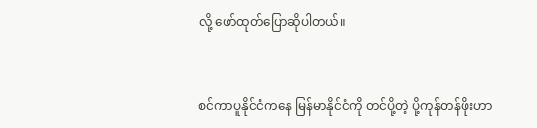လို့ ဖော်ထုတ်ပြောဆိုပါတယ်။



စင်ကာပူနိုင်ငံကနေ မြန်မာနိုင်ငံကို တင်ပို့တဲ့ ပို့ကုန်တန်ဖိုးဟာ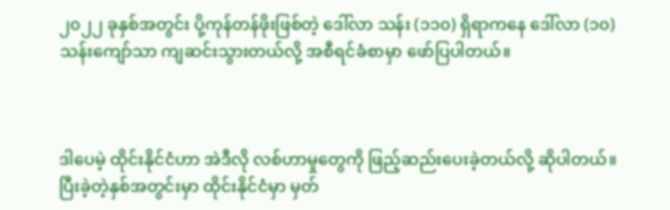၂၀၂၂ ခုနှစ်အတွင်း ပို့ကုန်တန်ဖိုးဖြစ်တဲ့ ဒေါ်လာ သန်း (၁၁၀) ရှိရာကနေ ဒေါ်လာ (၁၀) သန်းကျော်သာ ကျဆင်းသွားတယ်လို့ အစီရင်ခံစာမှာ ဖော်ပြပါတယ်။



ဒါပေမဲ့ ထိုင်းနိုင်ငံဟာ အဲဒီလို လစ်ဟာမှုတွေကို ဖြည့်ဆည်းပေးခဲ့တယ်လို့ ဆိုပါတယ်။ ပြီးခဲ့တဲ့နှစ်အတွင်းမှာ ထိုင်းနိုင်ငံမှာ မှတ်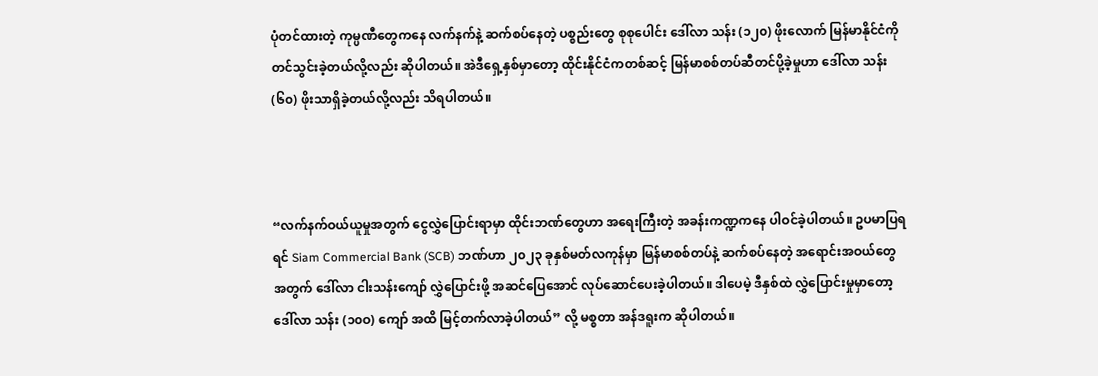ပုံတင်ထားတဲ့ ကုမ္ပဏီတွေကနေ လက်နက်နဲ့ ဆက်စပ်နေတဲ့ ပစ္စည်းတွေ စုစုပေါင်း ဒေါ်လာ သန်း (၁၂၀) ဖိုးလောက် မြန်မာနိုင်ငံကို တင်သွင်းခဲ့တယ်လို့လည်း ဆိုပါတယ်။ အဲဒီရှေ့နှစ်မှာတော့ ထိုင်းနိုင်ငံကတစ်ဆင့် မြန်မာစစ်တပ်ဆီတင်ပို့ခဲ့မှုဟာ ဒေါ်လာ သန်း(၆၀) ဖိုးသာရှိခဲ့တယ်လို့လည်း သိရပါတယ်။



“လက်နက်ဝယ်ယူမှုအတွက် ငွေလွှဲပြောင်းရာမှာ ထိုင်းဘဏ်တွေဟာ အရေးကြီးတဲ့ အခန်းကဏ္ဍကနေ ပါဝင်ခဲ့ပါတယ်။ ဥပမာပြရရင် Siam Commercial Bank (SCB) ဘဏ်ဟာ ၂၀၂၃ ခုနှစ်မတ်လကုန်မှာ မြန်မာစစ်တပ်နဲ့ ဆက်စပ်နေတဲ့ အရောင်းအဝယ်တွေအတွက် ဒေါ်လာ ငါးသန်းကျော် လွှဲပြောင်းဖို့ အဆင်ပြေအောင် လုပ်ဆောင်ပေးခဲ့ပါတယ်။ ဒါပေမဲ့ ဒီနှစ်ထဲ လွှဲပြောင်းမှုမှာတော့ ဒေါ်လာ သန်း (၁၀ဝ) ကျော် အထိ မြင့်တက်လာခဲ့ပါတယ်” လို့ မစ္စတာ အန်ဒရူးက ဆိုပါတယ်။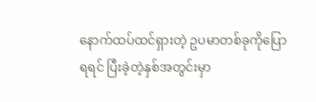နောက်ထပ်ထင်ရှားတဲ့ ဥပမာတစ်ခုကိုပြောရရင် ပြီးခဲ့တဲ့နှစ်အတွင်းမှာ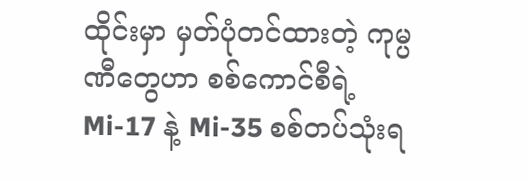ထိုင်းမှာ မှတ်ပုံတင်ထားတဲ့ ကုမ္ပဏီတွေဟာ စစ်ကောင်စီရဲ့ Mi-17 နဲ့ Mi-35 စစ်တပ်သုံးရ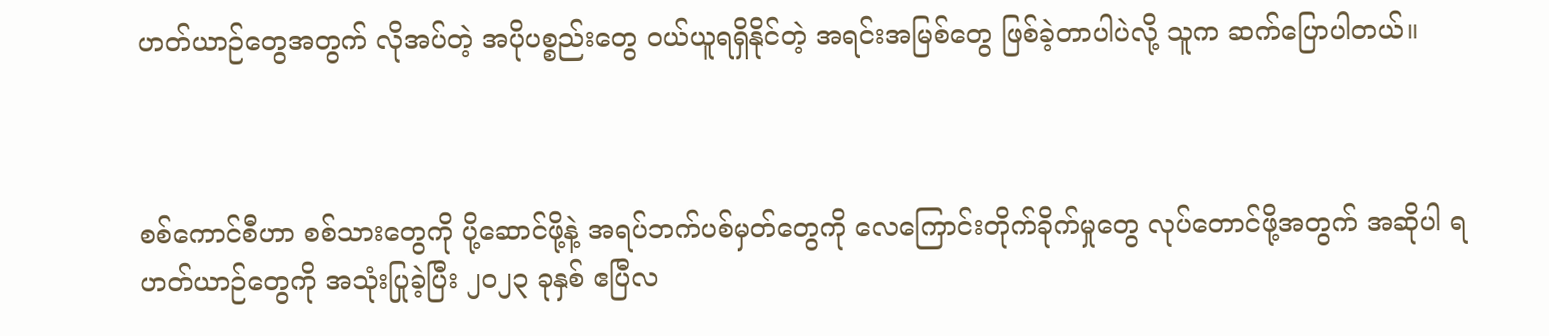ဟတ်ယာဉ်တွေအတွက် လိုအပ်တဲ့ အပိုပစ္စည်းတွေ ဝယ်ယူရရှိနိုင်တဲ့ အရင်းအမြစ်တွေ ဖြစ်ခဲ့တာပါပဲလို့ သူက ဆက်ပြောပါတယ်။



စစ်ကောင်စီဟာ စစ်သားတွေကို ပို့ဆောင်ဖို့နဲ့ အရပ်ဘက်ပစ်မှတ်တွေကို လေကြောင်းတိုက်ခိုက်မှုတွေ လုပ်တောင်ဖို့အတွက် အဆိုပါ ရဟတ်ယာဉ်တွေကို အသုံးပြုခဲ့ပြီး ၂၀၂၃ ခုနှစ် ဧပြီလ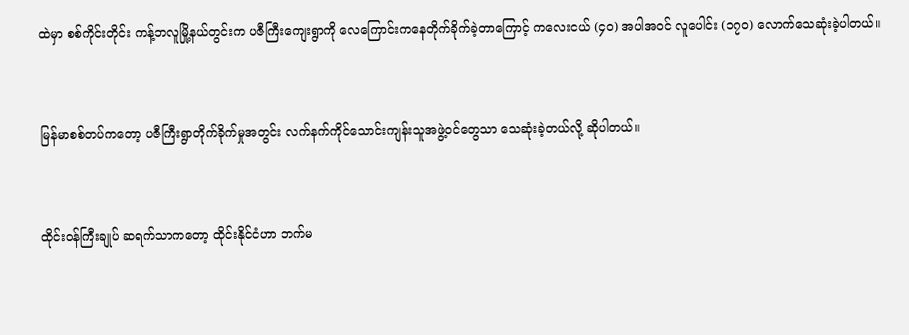ထဲမှာ စစ်ကိုင်းတိုင်း ကန့်ဘလူမြို့နယ်တွင်းက ပဇီကြီးကျေးရွာကို လေကြောင်းကနေတိုက်ခိုက်ခဲ့တာကြောင့် ကလေးငယ် (၄၀) အပါအဝင် လူပေါင်း (၁၇၀) လောက်သေဆုံးခဲ့ပါတယ်။



မြန်မာစစ်တပ်ကတော့ ပဇီကြီးရွာတိုက်ခိုက်မှုအတွင်း လက်နက်ကိုင်သောင်းကျန်းသူအဖွဲ့ဝင်တွေသာ သေဆုံးခဲ့တယ်လို့ ဆိုပါတယ်။



ထိုင်းဝန်ကြီးချုပ် ဆရက်သာကတော့ ထိုင်းနိုင်ငံဟာ ဘက်မ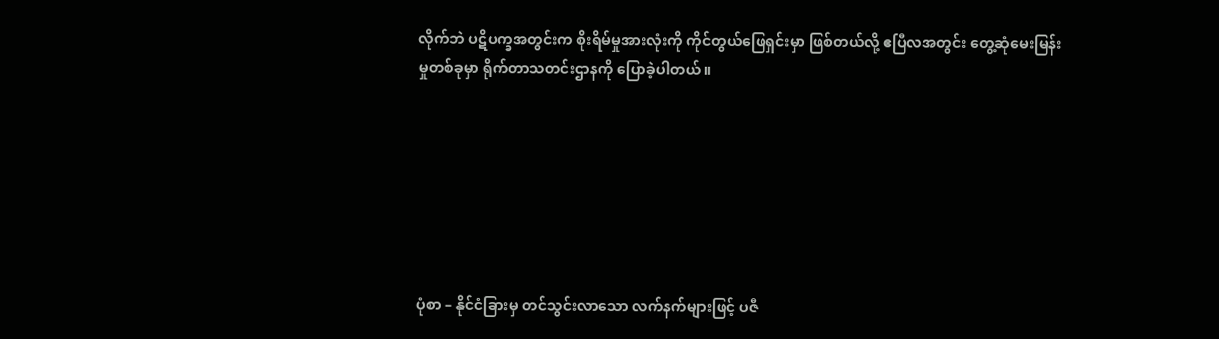လိုက်ဘဲ ပဋိပက္ခအတွင်းက စိုးရိမ်မှုအားလုံးကို ကိုင်တွယ်ဖြေရှင်းမှာ ဖြစ်တယ်လို့ ဧပြီလအတွင်း တွေ့ဆုံမေးမြန်းမှုတစ်ခုမှာ ရိုက်တာသတင်းဌာနကို ပြောခဲ့ပါတယ်။







ပုံစာ – နိုင်ငံခြားမှ တင်သွင်းလာသော လက်နက်များဖြင့် ပဇီ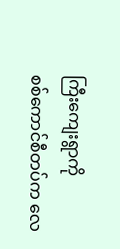ကြီးကျေးရွာကို စစ်‌ကောင်စီတပ်က လေ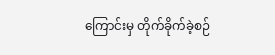ကြောင်းမှ တိုက်ခိုက်ခဲ့စဉ်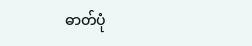ဓာတ်ပုံ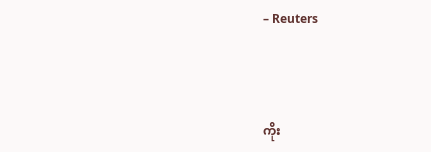– Reuters



ကိုး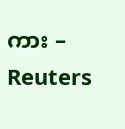ကား – Reuters